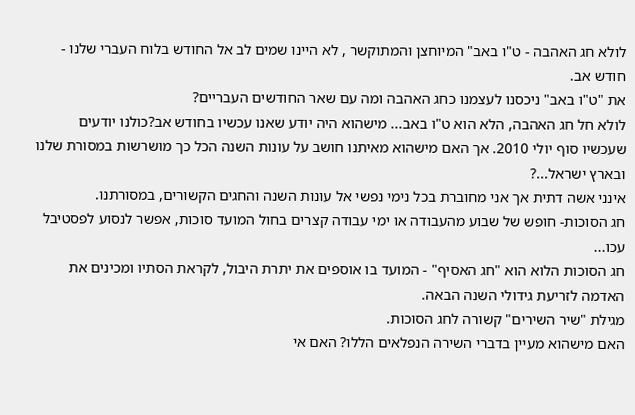לולא חג האהבה - ט"ו באב" המיוחצן והמתוקשר , לא היינו שמים לב אל החודש בלוח העברי שלנו - חודש אב.
את "ט"ו באב" ניכסנו לעצמנו כחג האהבה ומה עם שאר החודשים העבריים?
לולא חל חג האהבה, הלא הוא ט"ו באב... מישהוא היה יודע שאנו עכשיו בחודש אב?כולנו יודעים שעכשיו סוף יולי 2010. אך האם מישהוא מאיתנו חושב על עונות השנה הכל כך מושרשות במסורת שלנו ובארץ ישראל...?
אינני אשה דתית אך אני מחוברת בכל נימי נפשי אל עונות השנה והחגים הקשורים, במסורתנו.
חג הסוכות- חופש של שבוע מהעבודה או ימי עבודה קצרים בחול המועד סוכות, אפשר לנסוע לפסטיבל עכו...
חג הסוכות הלוא הוא "חג האסיף" - המועד בו אוספים את יתרת היבול, לקראת הסתיו ומכינים את האדמה לזריעת גידולי השנה הבאה.
מגילת "שיר השירים" קשורה לחג הסוכות.
האם מישהוא מעיין בדברי השירה הנפלאים הללו? האם אי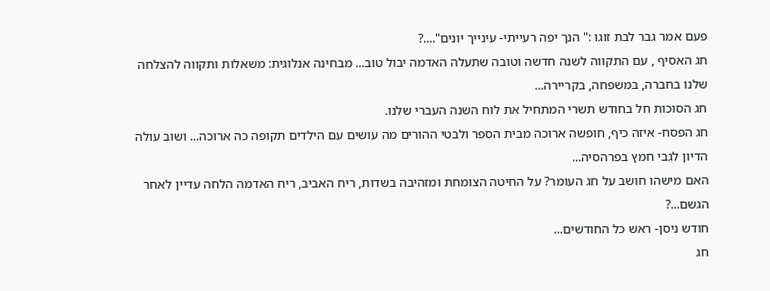פעם אמר גבר לבת זוגו :" הנך יפה רעייתי- עינייך יונים"....?
חג האסיף , עם התקווה לשנה חדשה וטובה שתעלה האדמה יבול טוב... מבחינה אנלוגית: משאלות ותקווה להצלחה שלנו בחברה, במשפחה, בקריירה...
חג הסוכות חל בחודש תשרי המתחיל את לוח השנה העברי שלנו.
חג הפסח- איזה כיף, חופשה ארוכה מבית הספר ולבטי ההורים מה עושים עם הילדים תקופה כה ארוכה... ושוב עולה הדיון לגבי חמץ בפרהסיה...
האם מישהו חושב על חג העומר? על החיטה הצומחת ומזהיבה בשדות, ריח האביב, ריח האדמה הלחה עדיין לאחר הגשם...?
חודש ניסן- ראש כל החודשים...
חג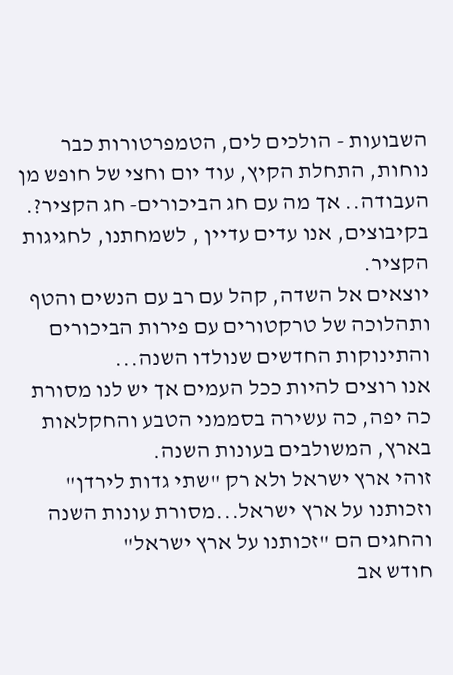השבועות - הולכים לים, הטמפרטורות כבר נוחות, התחלת הקיץ, עוד יום וחצי של חופש מן העבודה.. אך מה עם חג הביכורים- חג הקציר?.
בקיבוצים, אנו עדים עדיין , לשמחתנו, לחגיגות הקציר.
יוצאים אל השדה, קהל עם רב עם הנשים והטף ותהלוכה של טרקטורים עם פירות הביכורים והתינוקות החדשים שנולדו השנה...
אנו רוצים להיות ככל העמים אך יש לנו מסורת כה יפה, כה עשירה בסממני הטבע והחקלאות בארץ, המשולבים בעונות השנה.
זוהי ארץ ישראל ולא רק "שתי גדות לירדן" וזכותנו על ארץ ישראל...מסורת עונות השנה והחגים הם "זכותנו על ארץ ישראל"
חודש אב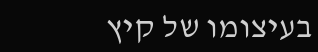בעיצומו של קיץ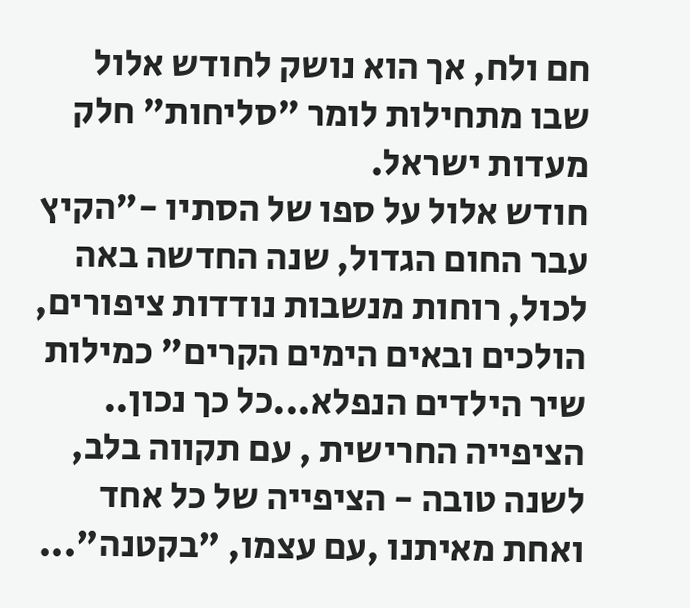חם ולח, אך הוא נושק לחודש אלול שבו מתחילות לומר "סליחות" חלק מעדות ישראל.
חודש אלול על ספו של הסתיו -"הקיץ עבר החום הגדול, שנה החדשה באה לכול, רוחות מנשבות נודדות ציפורים, הולכים ובאים הימים הקרים" כמילות שיר הילדים הנפלא...כל כך נכון..
הציפייה החרישית , עם תקווה בלב, לשנה טובה - הציפייה של כל אחד ואחת מאיתנו ,עם עצמו, "בקטנה"...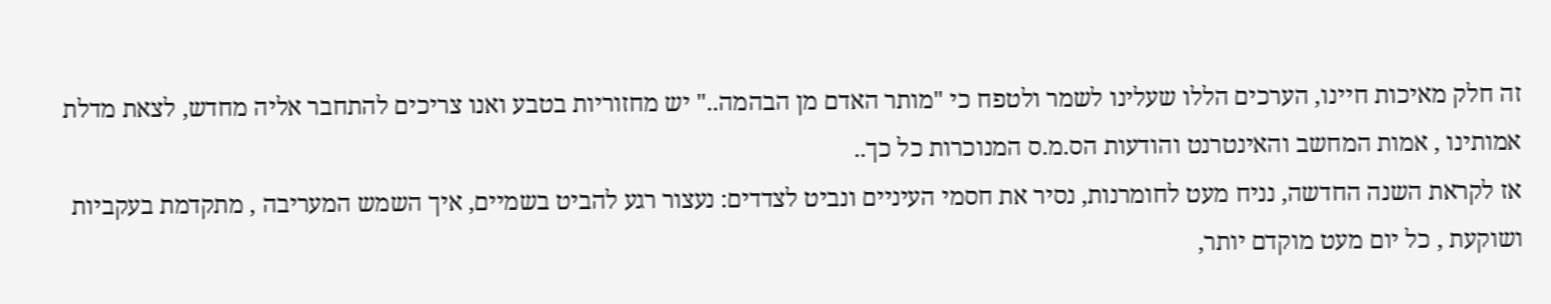זה חלק מאיכות חיינו, הערכים הללו שעלינו לשמר ולטפח כי "מותר האדם מן הבהמה.." יש מחזוריות בטבע ואנו צריכים להתחבר אליה מחדש, לצאת מדלת אמותינו , אמות המחשב והאינטרנט והודעות הס.מ.ס המנוכרות כל כך..
אז לקראת השנה החדשה, נניח מעט לחומרנות, נסיר את חסמי העיניים ונביט לצדדים: נעצור רגע להביט בשמיים, איך השמש המעריבה , מתקדמת בעקביות ושוקעת , כל יום מעט מוקדם יותר,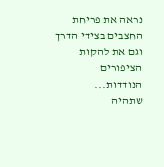נראה את פריחת החצבים בצידי הדרך וגם את להקות הציפורים הנודדות...
שתהיה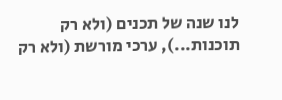לנו שנה של תכנים (ולא רק תוכנות...), ערכי מורשת (ולא רק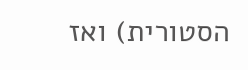הסטורית) ואז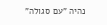נהיה "עם סגולה"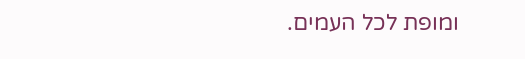ומופת לכל העמים.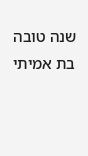שנה טובה
בת אמיתי